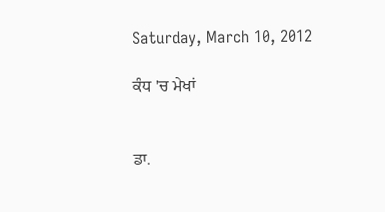Saturday, March 10, 2012

ਕੰਧ 'ਚ ਮੇਖਾਂ


ਡਾ.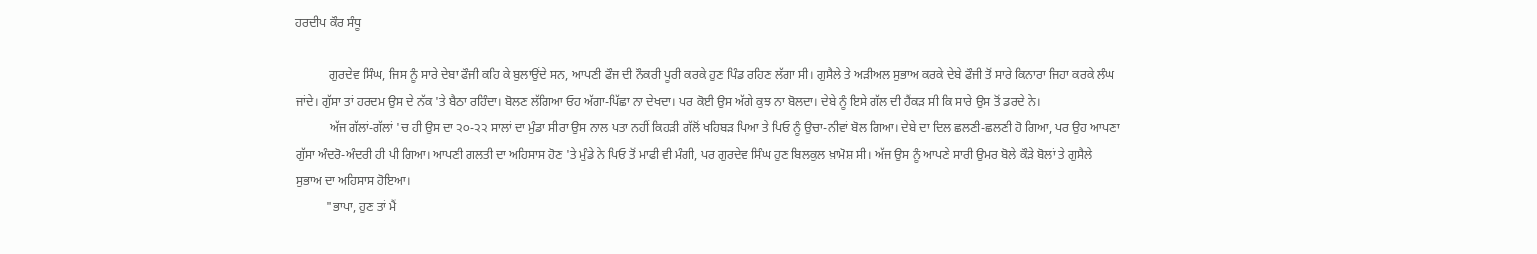ਹਰਦੀਪ ਕੌਰ ਸੰਧੂ

           ਗੁਰਦੇਵ ਸਿੰਘ, ਜਿਸ ਨੂੰ ਸਾਰੇ ਦੇਬਾ ਫੌਜੀ ਕਹਿ ਕੇ ਬੁਲਾਉਂਦੇ ਸਨ, ਆਪਣੀ ਫੌਜ ਦੀ ਨੌਕਰੀ ਪੂਰੀ ਕਰਕੇ ਹੁਣ ਪਿੰਡ ਰਹਿਣ ਲੱਗਾ ਸੀ। ਗੁਸੈਲੇ ਤੇ ਅੜੀਅਲ ਸੁਭਾਅ ਕਰਕੇ ਦੇਬੇ ਫੌਜੀ ਤੋਂ ਸਾਰੇ ਕਿਨਾਰਾ ਜਿਹਾ ਕਰਕੇ ਲੰਘ ਜਾਂਦੇ। ਗੁੱਸਾ ਤਾਂ ਹਰਦਮ ਉਸ ਦੇ ਨੱਕ 'ਤੇ ਬੈਠਾ ਰਹਿੰਦਾ। ਬੋਲਣ ਲੱਗਿਆ ਓਹ ਅੱਗਾ-ਪਿੱਛਾ ਨਾ ਦੇਖਦਾ। ਪਰ ਕੋਈ ਉਸ ਅੱਗੇ ਕੁਝ ਨਾ ਬੋਲਦਾ। ਦੇਬੇ ਨੂੰ ਇਸੇ ਗੱਲ ਦੀ ਹੈਂਕੜ ਸੀ ਕਿ ਸਾਰੇ ਉਸ ਤੋਂ ਡਰਦੇ ਨੇ।
           ਅੱਜ ਗੱਲਾਂ-ਗੱਲਾਂ 'ਚ ਹੀ ਉਸ ਦਾ ੨੦-੨੨ ਸਾਲਾਂ ਦਾ ਮੁੰਡਾ ਸੀਰਾ ਉਸ ਨਾਲ ਪਤਾ ਨਹੀਂ ਕਿਹੜੀ ਗੱਲੋਂ ਖਹਿਬੜ ਪਿਆ ਤੇ ਪਿਓ ਨੂੰ ਉਚਾ-ਨੀਵਾਂ ਬੋਲ ਗਿਆ। ਦੇਬੇ ਦਾ ਦਿਲ ਛਲਣੀ-ਛਲਣੀ ਹੋ ਗਿਆ, ਪਰ ਉਹ ਆਪਣਾ ਗੁੱਸਾ ਅੰਦਰੋ-ਅੰਦਰੀ ਹੀ ਪੀ ਗਿਆ। ਆਪਣੀ ਗਲਤੀ ਦਾ ਅਹਿਸਾਸ ਹੋਣ 'ਤੇ ਮੁੰਡੇ ਨੇ ਪਿਓ ਤੋਂ ਮਾਫੀ ਵੀ ਮੰਗੀ, ਪਰ ਗੁਰਦੇਵ ਸਿੰਘ ਹੁਣ ਬਿਲਕੁਲ ਖ਼ਾਮੋਸ਼ ਸੀ। ਅੱਜ ਉਸ ਨੂੰ ਆਪਣੇ ਸਾਰੀ ਉਮਰ ਬੋਲੇ ਕੌੜੇ ਬੋਲਾਂ ਤੇ ਗੁਸੈਲੇ ਸੁਭਾਅ ਦਾ ਅਹਿਸਾਸ ਹੋਇਆ।
          "ਭਾਪਾ, ਹੁਣ ਤਾਂ ਮੈਂ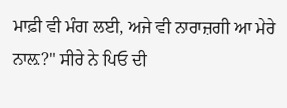ਮਾਫ਼ੀ ਵੀ ਮੰਗ ਲਈ, ਅਜੇ ਵੀ ਨਾਰਾਜ਼ਗੀ ਆ ਮੇਰੇ ਨਾਲ਼?" ਸੀਰੇ ਨੇ ਪਿਓ ਦੀ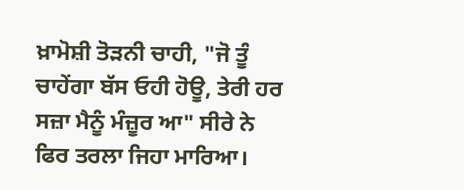ਖ਼ਾਮੋਸ਼ੀ ਤੋੜਨੀ ਚਾਹੀ, "ਜੋ ਤੂੰ ਚਾਹੇਂਗਾ ਬੱਸ ਓਹੀ ਹੋਊ, ਤੇਰੀ ਹਰ ਸਜ਼ਾ ਮੈਨੂੰ ਮੰਜ਼ੂਰ ਆ" ਸੀਰੇ ਨੇ ਫਿਰ ਤਰਲਾ ਜਿਹਾ ਮਾਰਿਆ।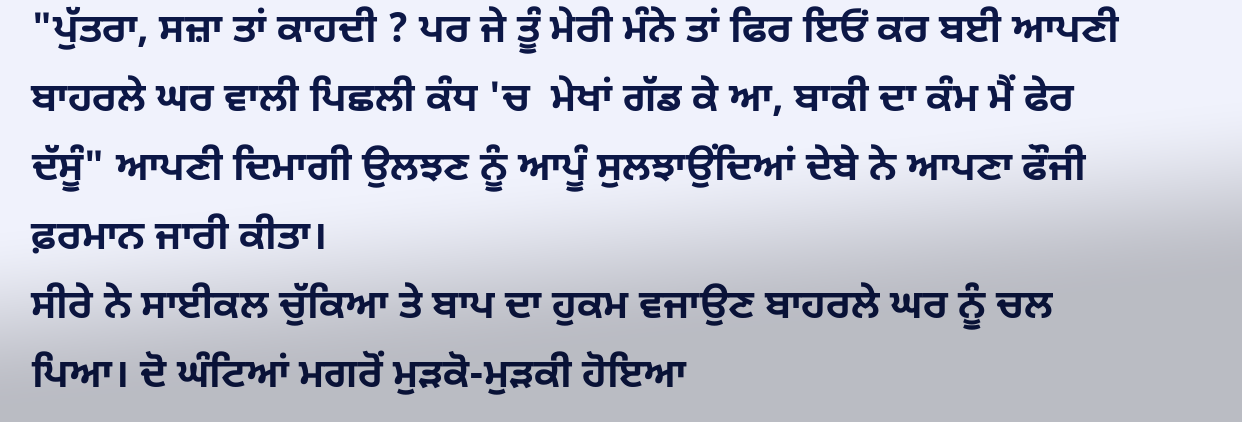"ਪੁੱਤਰਾ, ਸਜ਼ਾ ਤਾਂ ਕਾਹਦੀ ? ਪਰ ਜੇ ਤੂੰ ਮੇਰੀ ਮੰਨੇ ਤਾਂ ਫਿਰ ਇਓਂ ਕਰ ਬਈ ਆਪਣੀ ਬਾਹਰਲੇ ਘਰ ਵਾਲੀ ਪਿਛਲੀ ਕੰਧ 'ਚ  ਮੇਖਾਂ ਗੱਡ ਕੇ ਆ, ਬਾਕੀ ਦਾ ਕੰਮ ਮੈਂ ਫੇਰ ਦੱਸੂੰ" ਆਪਣੀ ਦਿਮਾਗੀ ਉਲਝਣ ਨੂੰ ਆਪੂੰ ਸੁਲਝਾਉਂਦਿਆਂ ਦੇਬੇ ਨੇ ਆਪਣਾ ਫੌਜੀ ਫ਼ਰਮਾਨ ਜਾਰੀ ਕੀਤਾ।
ਸੀਰੇ ਨੇ ਸਾਈਕਲ ਚੁੱਕਿਆ ਤੇ ਬਾਪ ਦਾ ਹੁਕਮ ਵਜਾਉਣ ਬਾਹਰਲੇ ਘਰ ਨੂੰ ਚਲ ਪਿਆ। ਦੋ ਘੰਟਿਆਂ ਮਗਰੋਂ ਮੁੜਕੋ-ਮੁੜਕੀ ਹੋਇਆ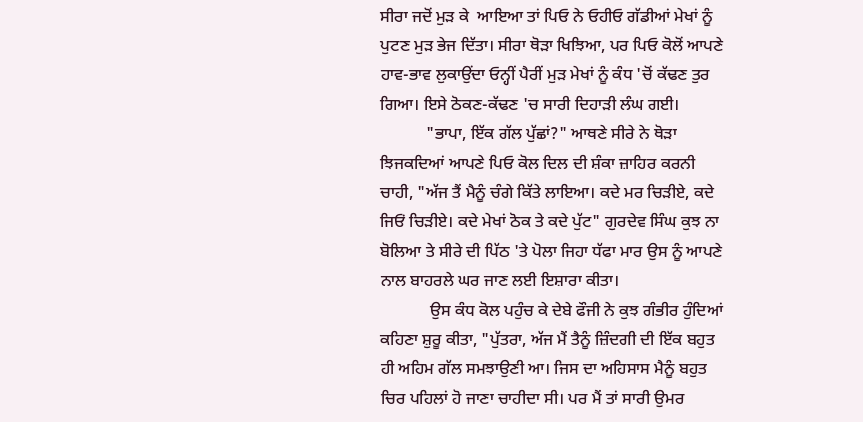ਸੀਰਾ ਜਦੋਂ ਮੁੜ ਕੇ  ਆਇਆ ਤਾਂ ਪਿਓ ਨੇ ਓਹੀਓ ਗੱਡੀਆਂ ਮੇਖਾਂ ਨੂੰ ਪੁਟਣ ਮੁੜ ਭੇਜ ਦਿੱਤਾ। ਸੀਰਾ ਥੋੜਾ ਖਿਝਿਆ, ਪਰ ਪਿਓ ਕੋਲੋਂ ਆਪਣੇ ਹਾਵ-ਭਾਵ ਲੁਕਾਉਂਦਾ ਓਨ੍ਹੀਂ ਪੈਰੀਂ ਮੁੜ ਮੇਖਾਂ ਨੂੰ ਕੰਧ 'ਚੋਂ ਕੱਢਣ ਤੁਰ ਗਿਆ। ਇਸੇ ਠੋਕਣ-ਕੱਢਣ 'ਚ ਸਾਰੀ ਦਿਹਾੜੀ ਲੰਘ ਗਈ।
           "ਭਾਪਾ, ਇੱਕ ਗੱਲ ਪੁੱਛਾਂ?" ਆਥਣੇ ਸੀਰੇ ਨੇ ਥੋੜਾ ਝਿਜਕਦਿਆਂ ਆਪਣੇ ਪਿਓ ਕੋਲ ਦਿਲ ਦੀ ਸ਼ੰਕਾ ਜ਼ਾਹਿਰ ਕਰਨੀ ਚਾਹੀ, "ਅੱਜ ਤੈਂ ਮੈਨੂੰ ਚੰਗੇ ਕਿੱਤੇ ਲਾਇਆ। ਕਦੇ ਮਰ ਚਿੜੀਏ, ਕਦੇ ਜਿਓਂ ਚਿੜੀਏ। ਕਦੇ ਮੇਖਾਂ ਠੋਕ ਤੇ ਕਦੇ ਪੁੱਟ" ਗੁਰਦੇਵ ਸਿੰਘ ਕੁਝ ਨਾ ਬੋਲਿਆ ਤੇ ਸੀਰੇ ਦੀ ਪਿੱਠ 'ਤੇ ਪੋਲਾ ਜਿਹਾ ਧੱਫਾ ਮਾਰ ਉਸ ਨੂੰ ਆਪਣੇ ਨਾਲ ਬਾਹਰਲੇ ਘਰ ਜਾਣ ਲਈ ਇਸ਼ਾਰਾ ਕੀਤਾ।
            ਉਸ ਕੰਧ ਕੋਲ ਪਹੁੰਚ ਕੇ ਦੇਬੇ ਫੌਜੀ ਨੇ ਕੁਝ ਗੰਭੀਰ ਹੁੰਦਿਆਂ ਕਹਿਣਾ ਸ਼ੁਰੂ ਕੀਤਾ, "ਪੁੱਤਰਾ, ਅੱਜ ਮੈਂ ਤੈਨੂੰ ਜ਼ਿੰਦਗੀ ਦੀ ਇੱਕ ਬਹੁਤ ਹੀ ਅਹਿਮ ਗੱਲ ਸਮਝਾਉਣੀ ਆ। ਜਿਸ ਦਾ ਅਹਿਸਾਸ ਮੈਨੂੰ ਬਹੁਤ ਚਿਰ ਪਹਿਲਾਂ ਹੋ ਜਾਣਾ ਚਾਹੀਦਾ ਸੀ। ਪਰ ਮੈਂ ਤਾਂ ਸਾਰੀ ਉਮਰ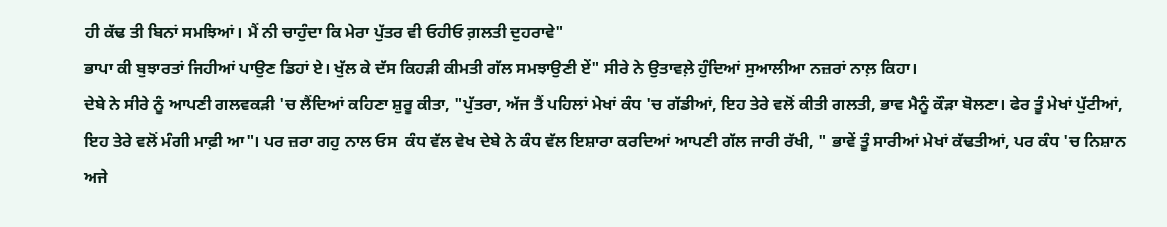ਹੀ ਕੱਢ ਤੀ ਬਿਨਾਂ ਸਮਝਿਆਂ। ਮੈਂ ਨੀ ਚਾਹੁੰਦਾ ਕਿ ਮੇਰਾ ਪੁੱਤਰ ਵੀ ਓਹੀਓ ਗ਼ਲਤੀ ਦੁਹਰਾਵੇ"
ਭਾਪਾ ਕੀ ਬੁਝਾਰਤਾਂ ਜਿਹੀਆਂ ਪਾਉਣ ਡਿਹਾਂ ਏ। ਖੁੱਲ ਕੇ ਦੱਸ ਕਿਹੜੀ ਕੀਮਤੀ ਗੱਲ ਸਮਝਾਉਣੀ ਏਂ" ਸੀਰੇ ਨੇ ਉਤਾਵਲ਼ੇ ਹੁੰਦਿਆਂ ਸੁਆਲੀਆ ਨਜ਼ਰਾਂ ਨਾਲ਼ ਕਿਹਾ।
ਦੇਬੇ ਨੇ ਸੀਰੇ ਨੂੰ ਆਪਣੀ ਗਲਵਕੜੀ 'ਚ ਲੈਂਦਿਆਂ ਕਹਿਣਾ ਸ਼ੁਰੂ ਕੀਤਾ, "ਪੁੱਤਰਾ, ਅੱਜ ਤੈਂ ਪਹਿਲਾਂ ਮੇਖਾਂ ਕੰਧ 'ਚ ਗੱਡੀਆਂ, ਇਹ ਤੇਰੇ ਵਲੋਂ ਕੀਤੀ ਗਲਤੀ, ਭਾਵ ਮੈਨੂੰ ਕੌੜਾ ਬੋਲਣਾ। ਫੇਰ ਤੂੰ ਮੇਖਾਂ ਪੁੱਟੀਆਂ, ਇਹ ਤੇਰੇ ਵਲੋਂ ਮੰਗੀ ਮਾਫ਼ੀ ਆ"। ਪਰ ਜ਼ਰਾ ਗਹੁ ਨਾਲ ਓਸ  ਕੰਧ ਵੱਲ ਵੇਖ ਦੇਬੇ ਨੇ ਕੰਧ ਵੱਲ ਇਸ਼ਾਰਾ ਕਰਦਿਆਂ ਆਪਣੀ ਗੱਲ ਜਾਰੀ ਰੱਖੀ, " ਭਾਵੇਂ ਤੂੰ ਸਾਰੀਆਂ ਮੇਖਾਂ ਕੱਢਤੀਆਂ, ਪਰ ਕੰਧ 'ਚ ਨਿਸ਼ਾਨ ਅਜੇ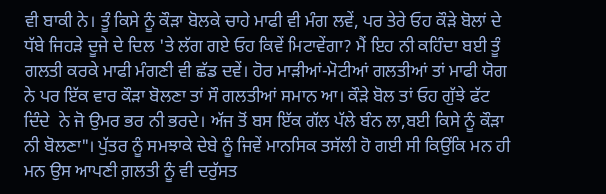ਵੀ ਬਾਕੀ ਨੇ। ਤੂੰ ਕਿਸੇ ਨੂੰ ਕੌੜਾ ਬੋਲਕੇ ਚਾਹੇ ਮਾਫੀ ਵੀ ਮੰਗ ਲਵੇਂ, ਪਰ ਤੇਰੇ ਓਹ ਕੌੜੇ ਬੋਲਾਂ ਦੇ ਧੱਬੇ ਜਿਹੜੇ ਦੂਜੇ ਦੇ ਦਿਲ 'ਤੇ ਲੱਗ ਗਏ ਓਹ ਕਿਵੇਂ ਮਿਟਾਵੇਂਗਾ? ਮੈਂ ਇਹ ਨੀ ਕਹਿੰਦਾ ਬਈ ਤੂੰ ਗਲਤੀ ਕਰਕੇ ਮਾਫੀ ਮੰਗਣੀ ਵੀ ਛੱਡ ਦਵੇਂ। ਹੋਰ ਮਾੜੀਆਂ-ਮੋਟੀਆਂ ਗਲਤੀਆਂ ਤਾਂ ਮਾਫੀ ਯੋਗ ਨੇ ਪਰ ਇੱਕ ਵਾਰ ਕੌੜਾ ਬੋਲਣਾ ਤਾਂ ਸੌ ਗਲਤੀਆਂ ਸਮਾਨ ਆ। ਕੌੜੇ ਬੋਲ ਤਾਂ ਓਹ ਗੁੱਝੇ ਫੱਟ ਦਿੰਦੇ  ਨੇ ਜੋ ਉਮਰ ਭਰ ਨੀ ਭਰਦੇ। ਅੱਜ ਤੋਂ ਬਸ ਇੱਕ ਗੱਲ ਪੱਲੇ ਬੰਨ ਲਾ,ਬਈ ਕਿਸੇ ਨੂੰ ਕੌੜਾ ਨੀ ਬੋਲਣਾ"। ਪੁੱਤਰ ਨੂੰ ਸਮਝਾਕੇ ਦੇਬੇ ਨੂੰ ਜਿਵੇਂ ਮਾਨਸਿਕ ਤਸੱਲੀ ਹੋ ਗਈ ਸੀ ਕਿਉਂਕਿ ਮਨ ਹੀ ਮਨ ਉਸ ਆਪਣੀ ਗ਼ਲਤੀ ਨੂੰ ਵੀ ਦਰੁੱਸਤ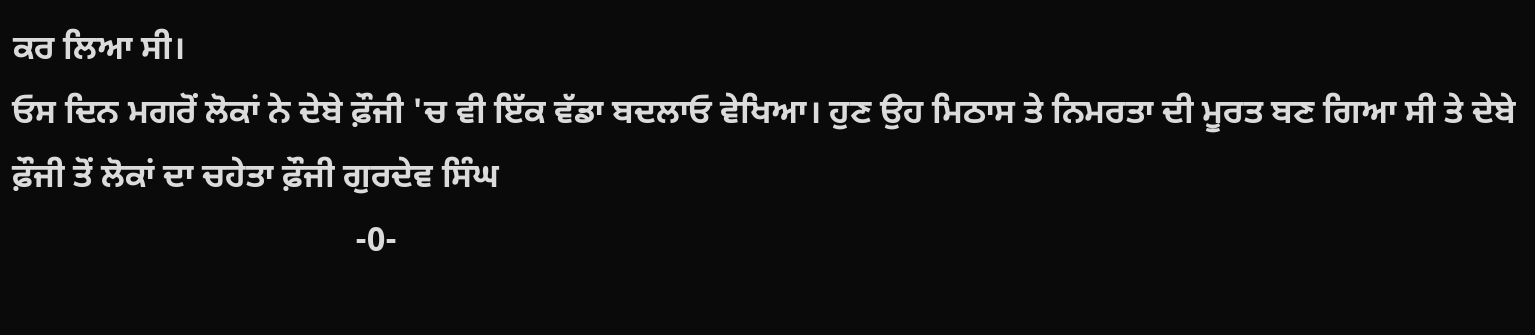ਕਰ ਲਿਆ ਸੀ।
ਓਸ ਦਿਨ ਮਗਰੋਂ ਲੋਕਾਂ ਨੇ ਦੇਬੇ ਫ਼ੌਜੀ 'ਚ ਵੀ ਇੱਕ ਵੱਡਾ ਬਦਲਾਓ ਵੇਖਿਆ। ਹੁਣ ਉਹ ਮਿਠਾਸ ਤੇ ਨਿਮਰਤਾ ਦੀ ਮੂਰਤ ਬਣ ਗਿਆ ਸੀ ਤੇ ਦੇਬੇ ਫ਼ੌਜੀ ਤੋਂ ਲੋਕਾਂ ਦਾ ਚਹੇਤਾ ਫ਼ੌਜੀ ਗੁਰਦੇਵ ਸਿੰਘ
                                        -0-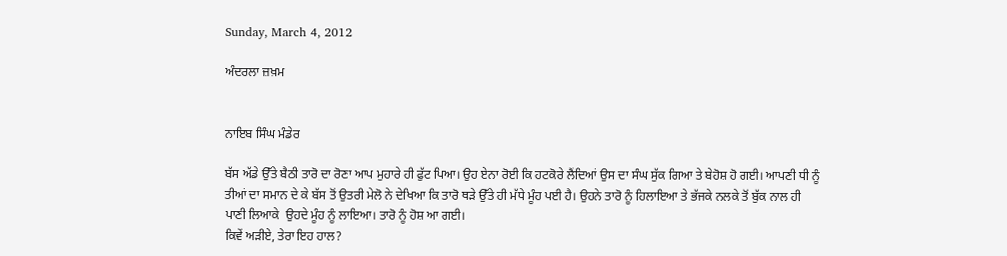Sunday, March 4, 2012

ਅੰਦਰਲਾ ਜ਼ਖ਼ਮ


ਨਾਇਬ ਸਿੰਘ ਮੰਡੇਰ

ਬੱਸ ਅੱਡੇ ਉੱਤੇ ਬੈਠੀ ਤਾਰੋ ਦਾ ਰੋਣਾ ਆਪ ਮੁਹਾਰੇ ਹੀ ਫੁੱਟ ਪਿਆ। ਉਹ ਏਨਾ ਰੋਈ ਕਿ ਹਟਕੋਰੇ ਲੈਂਦਿਆਂ ਉਸ ਦਾ ਸੰਘ ਸੁੱਕ ਗਿਆ ਤੇ ਬੇਹੋਸ਼ ਹੋ ਗਈ। ਆਪਣੀ ਧੀ ਨੂੰ ਤੀਆਂ ਦਾ ਸਮਾਨ ਦੇ ਕੇ ਬੱਸ ਤੋਂ ਉਤਰੀ ਮੇਲੋ ਨੇ ਦੇਖਿਆ ਕਿ ਤਾਰੋ ਥਡ਼ੇ ਉੱਤੇ ਹੀ ਮੱਧੇ ਮੂੰਹ ਪਈ ਹੈ। ਉਹਨੇ ਤਾਰੋ ਨੂੰ ਹਿਲਾਇਆ ਤੇ ਭੱਜਕੇ ਨਲਕੇ ਤੋਂ ਬੁੱਕ ਨਾਲ ਹੀ ਪਾਣੀ ਲਿਆਕੇ  ਉਹਦੇ ਮੂੰਹ ਨੂੰ ਲਾਇਆ। ਤਾਰੋ ਨੂੰ ਹੋਸ਼ ਆ ਗਈ।
ਕਿਵੇਂ ਅਡ਼ੀਏ, ਤੇਰਾ ਇਹ ਹਾਲ?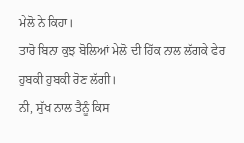ਮੇਲੋ ਨੇ ਕਿਹਾ।
ਤਾਰੋ ਬਿਨਾ ਕੁਝ ਬੋਲਿਆਂ ਮੇਲੋ ਦੀ ਹਿੱਕ ਨਾਲ ਲੱਗਕੇ ਫੇਰ ਹੁਬਕੀ ਹੁਬਕੀ ਰੋਣ ਲੱਗੀ।
ਨੀ, ਸੁੱਖ ਨਾਲ ਤੈਨੂੰ ਕਿਸ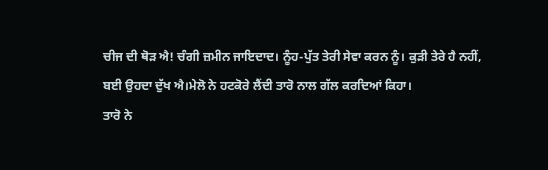ਚੀਜ ਦੀ ਥੋਡ਼ ਐ! ਚੰਗੀ ਜ਼ਮੀਨ ਜਾਇਦਾਦ। ਨੂੰਹ-ਪੁੱਤ ਤੇਰੀ ਸੇਵਾ ਕਰਨ ਨੂੰ। ਕੁਡ਼ੀ ਤੇਰੇ ਹੈ ਨਹੀਂ, ਬਈ ਉਹਦਾ ਦੁੱਖ ਐ।ਮੇਲੋ ਨੇ ਹਟਕੋਰੇ ਲੈਂਦੀ ਤਾਰੋ ਨਾਲ ਗੱਲ ਕਰਦਿਆਂ ਕਿਹਾ।
ਤਾਰੋ ਨੇ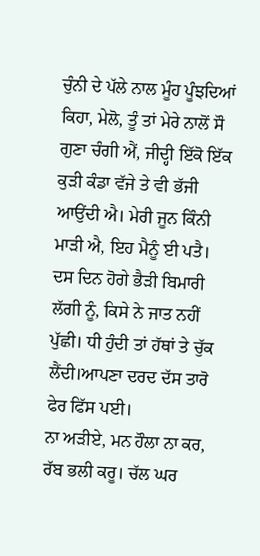ਚੁੰਨੀ ਦੇ ਪੱਲੇ ਨਾਲ ਮੂੰਹ ਪੂੰਝਦਿਆਂ ਕਿਹਾ, ਮੇਲੋ, ਤੂੰ ਤਾਂ ਮੇਰੇ ਨਾਲੋਂ ਸੌ ਗੁਣਾ ਚੰਗੀ ਐਂ, ਜੀਦ੍ਹੀ ਇੱਕੋ ਇੱਕ ਕੁਡ਼ੀ ਕੰਡਾ ਵੱਜੇ ਤੇ ਵੀ ਭੱਜੀ ਆਉਂਦੀ ਐ। ਮੇਰੀ ਜੂਨ ਕਿੰਨੀ ਮਾਡ਼ੀ ਐ, ਇਹ ਮੈਨੂੰ ਈ ਪਤੈ। ਦਸ ਦਿਨ ਹੋਗੇ ਭੈਡ਼ੀ ਬਿਮਾਰੀ ਲੱਗੀ ਨੂੰ, ਕਿਸੇ ਨੇ ਜਾਤ ਨਹੀਂ ਪੁੱਛੀ। ਧੀ ਹੁੰਦੀ ਤਾਂ ਹੱਥਾਂ ਤੇ ਚੁੱਕ ਲੈਂਦੀ।ਆਪਣਾ ਦਰਦ ਦੱਸ ਤਾਰੋ ਫੇਰ ਫਿੱਸ ਪਈ।
ਨਾ ਅਡ਼ੀਏ, ਮਨ ਹੌਲਾ ਨਾ ਕਰ, ਰੱਬ ਭਲੀ ਕਰੂ। ਚੱਲ ਘਰ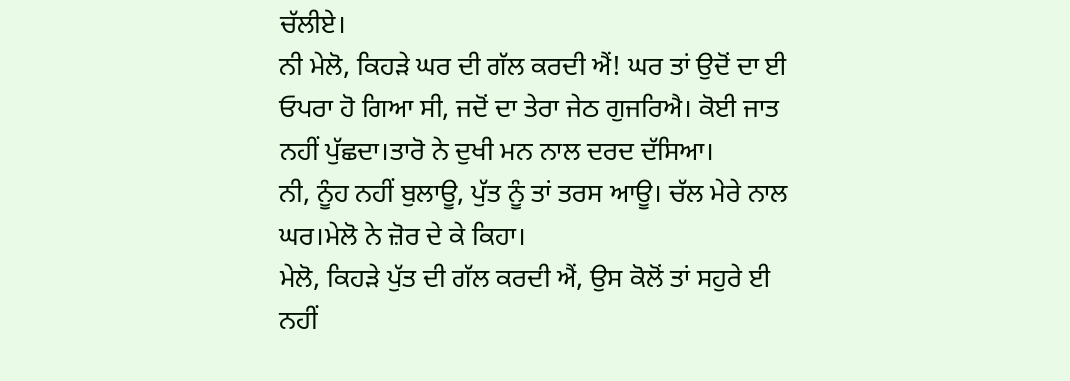ਚੱਲੀਏ।
ਨੀ ਮੇਲੋ, ਕਿਹਡ਼ੇ ਘਰ ਦੀ ਗੱਲ ਕਰਦੀ ਐਂ! ਘਰ ਤਾਂ ਉਦੋਂ ਦਾ ਈ ਓਪਰਾ ਹੋ ਗਿਆ ਸੀ, ਜਦੋਂ ਦਾ ਤੇਰਾ ਜੇਠ ਗੁਜਰਿਐ। ਕੋਈ ਜਾਤ ਨਹੀਂ ਪੁੱਛਦਾ।ਤਾਰੋ ਨੇ ਦੁਖੀ ਮਨ ਨਾਲ ਦਰਦ ਦੱਸਿਆ।
ਨੀ, ਨੂੰਹ ਨਹੀਂ ਬੁਲਾਊ, ਪੁੱਤ ਨੂੰ ਤਾਂ ਤਰਸ ਆਊ। ਚੱਲ ਮੇਰੇ ਨਾਲ ਘਰ।ਮੇਲੋ ਨੇ ਜ਼ੋਰ ਦੇ ਕੇ ਕਿਹਾ।
ਮੇਲੋ, ਕਿਹਡ਼ੇ ਪੁੱਤ ਦੀ ਗੱਲ ਕਰਦੀ ਐਂ, ਉਸ ਕੋਲੋਂ ਤਾਂ ਸਹੁਰੇ ਈ ਨਹੀਂ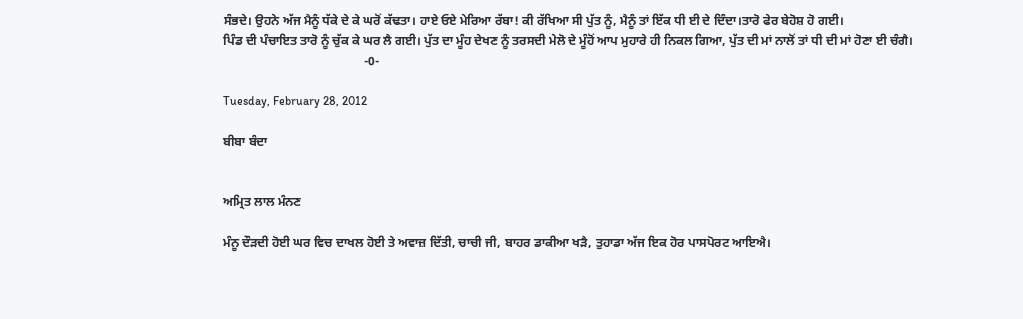ਸੰਭਦੇ। ਉਹਨੇ ਅੱਜ ਮੈਨੂੰ ਧੱਕੇ ਦੇ ਕੇ ਘਰੋਂ ਕੱਢਤਾ। ਹਾਏ ਓਏ ਮੇਰਿਆ ਰੱਬਾ! ਕੀ ਰੱਖਿਆ ਸੀ ਪੁੱਤ ਨੂੰ, ਮੈਨੂੰ ਤਾਂ ਇੱਕ ਧੀ ਈ ਦੇ ਦਿੰਦਾ।ਤਾਰੋ ਫੇਰ ਬੇਹੋਸ਼ ਹੋ ਗਈ।
ਪਿੰਡ ਦੀ ਪੰਚਾਇਤ ਤਾਰੋ ਨੂੰ ਚੁੱਕ ਕੇ ਘਰ ਲੈ ਗਈ। ਪੁੱਤ ਦਾ ਮੂੰਹ ਦੇਖਣ ਨੂੰ ਤਰਸਦੀ ਮੇਲੋ ਦੇ ਮੂੰਹੋਂ ਆਪ ਮੁਹਾਰੇ ਹੀ ਨਿਕਲ ਗਿਆ, ਪੁੱਤ ਦੀ ਮਾਂ ਨਾਲੋਂ ਤਾਂ ਧੀ ਦੀ ਮਾਂ ਹੋਣਾ ਈ ਚੰਗੈ।
                                             -0-

Tuesday, February 28, 2012

ਬੀਬਾ ਬੰਦਾ


ਅਮ੍ਰਿਤ ਲਾਲ ਮੰਨਣ

ਮੰਨੂ ਦੌਡ਼ਦੀ ਹੋਈ ਘਰ ਵਿਚ ਦਾਖਲ ਹੋਈ ਤੇ ਅਵਾਜ਼ ਦਿੱਤੀ, ਚਾਚੀ ਜੀ, ਬਾਹਰ ਡਾਕੀਆ ਖਡ਼ੈ, ਤੁਹਾਡਾ ਅੱਜ ਇਕ ਹੋਰ ਪਾਸਪੋਰਟ ਆਇਐ।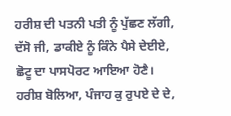ਹਰੀਸ਼ ਦੀ ਪਤਨੀ ਪਤੀ ਨੂੰ ਪੁੱਛਣ ਲੱਗੀ, ਦੱਸੋ ਜੀ, ਡਾਕੀਏ ਨੂੰ ਕਿੰਨੇ ਪੈਸੇ ਦੇਈਏ, ਛੋਟੂ ਦਾ ਪਾਸਪੋਰਟ ਆਇਆ ਹੋਣੈ।
ਹਰੀਸ਼ ਬੋਲਿਆ, ਪੰਜਾਹ ਕੁ ਰੁਪਏ ਦੇ ਦੇ,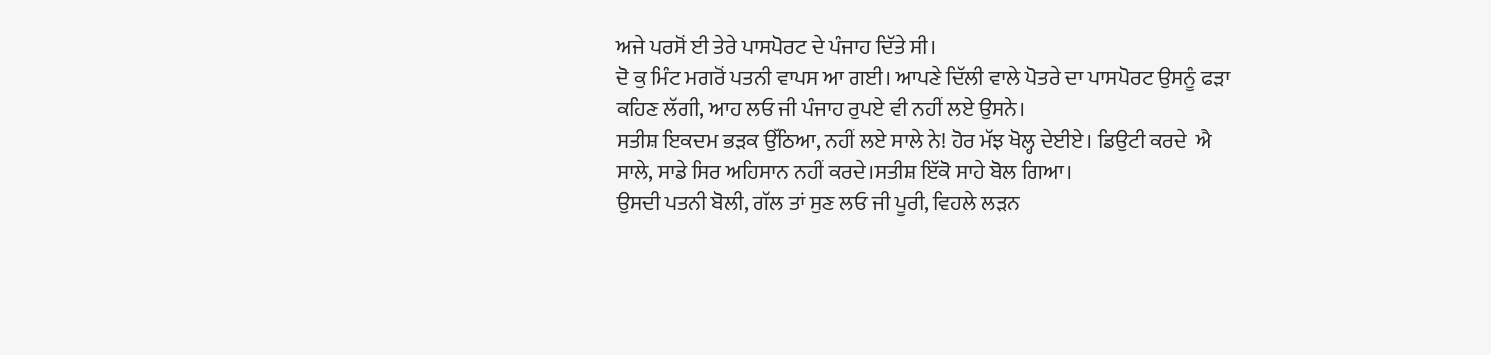ਅਜੇ ਪਰਸੋਂ ਈ ਤੇਰੇ ਪਾਸਪੋਰਟ ਦੇ ਪੰਜਾਹ ਦਿੱਤੇ ਸੀ।
ਦੋ ਕੁ ਮਿੰਟ ਮਗਰੋਂ ਪਤਨੀ ਵਾਪਸ ਆ ਗਈ। ਆਪਣੇ ਦਿੱਲੀ ਵਾਲੇ ਪੋਤਰੇ ਦਾ ਪਾਸਪੋਰਟ ਉਸਨੂੰ ਫਡ਼ਾ ਕਹਿਣ ਲੱਗੀ, ਆਹ ਲਓ ਜੀ ਪੰਜਾਹ ਰੁਪਏ ਵੀ ਨਹੀਂ ਲਏ ਉਸਨੇ।
ਸਤੀਸ਼ ਇਕਦਮ ਭਡ਼ਕ ਉੱਠਿਆ, ਨਹੀਂ ਲਏ ਸਾਲੇ ਨੇ! ਹੋਰ ਮੱਝ ਖੋਲ੍ਹ ਦੇਈਏ। ਡਿਉਟੀ ਕਰਦੇ  ਐ ਸਾਲੇ, ਸਾਡੇ ਸਿਰ ਅਹਿਸਾਨ ਨਹੀਂ ਕਰਦੇ।ਸਤੀਸ਼ ਇੱਕੋ ਸਾਹੇ ਬੋਲ ਗਿਆ।
ਉਸਦੀ ਪਤਨੀ ਬੋਲੀ, ਗੱਲ ਤਾਂ ਸੁਣ ਲਓ ਜੀ ਪੂਰੀ, ਵਿਹਲੇ ਲਡ਼ਨ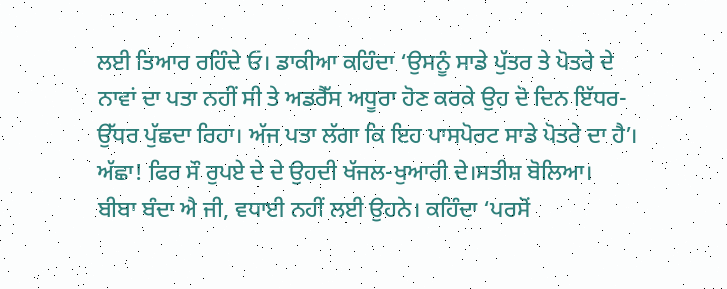ਲਈ ਤਿਆਰ ਰਹਿੰਦੇ ਓ। ਡਾਕੀਆ ਕਹਿੰਦਾ ‘ਉਸਨੂੰ ਸਾਡੇ ਪੁੱਤਰ ਤੇ ਪੋਤਰੇ ਦੇ ਨਾਵਾਂ ਦਾ ਪਤਾ ਨਹੀਂ ਸੀ ਤੇ ਅਡਰੈੱਸ ਅਧੂਰਾ ਹੋਣ ਕਰਕੇ ਉਹ ਦੋ ਦਿਨ ਇੱਧਰ-ਉੱਧਰ ਪੁੱਛਦਾ ਰਿਹਾ। ਅੱਜ ਪਤਾ ਲੱਗਾ ਕਿ ਇਹ ਪਾਸਪੋਰਟ ਸਾਡੇ ਪੋਤਰੇ ਦਾ ਹੈ’।
ਅੱਛਾ! ਫਿਰ ਸੌ ਰੁਪਏ ਦੇ ਦੇ ਉਹਦੀ ਖੱਜਲ-ਖੁਆਰੀ ਦੇ।ਸਤੀਸ਼ ਬੋਲਿਆ।
ਬੀਬਾ ਬੰਦਾ ਐ ਜੀ, ਵਧਾਈ ਨਹੀਂ ਲਈ ਉਹਨੇ। ਕਹਿੰਦਾ ‘ਪਰਸੋਂ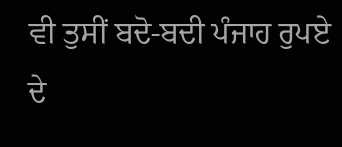ਵੀ ਤੁਸੀਂ ਬਦੋ-ਬਦੀ ਪੰਜਾਹ ਰੁਪਏ ਦੇ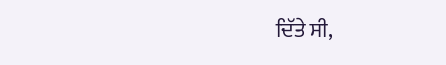ਦਿੱਤੇ ਸੀ,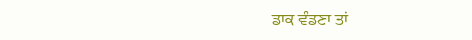ਡਾਕ ਵੰਡਣਾ ਤਾਂ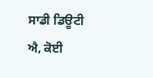ਸਾਡੀ ਡਿਊਟੀ ਐ, ਕੋਈ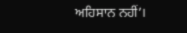ਅਹਿਸਾਨ ਨਹੀਂ’।